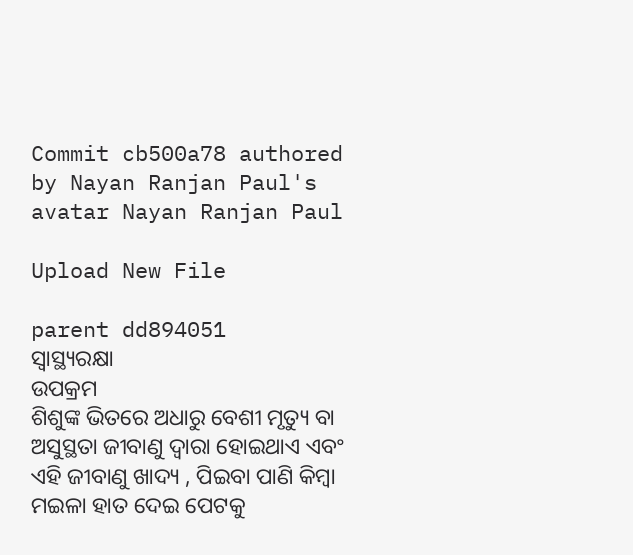Commit cb500a78 authored by Nayan Ranjan Paul's avatar Nayan Ranjan Paul

Upload New File

parent dd894051
ସ୍ଵାସ୍ଥ୍ୟରକ୍ଷା
ଉପକ୍ରମ
ଶିଶୁଙ୍କ ଭିତରେ ଅଧାରୁ ବେଶୀ ମୃତ୍ୟୁ ବା ଅସୁସ୍ଥତା ଜୀବାଣୁ ଦ୍ଵାରା ହୋଇଥାଏ ଏବଂ ଏହି ଜୀବାଣୁ ଖାଦ୍ୟ , ପିଇବା ପାଣି କିମ୍ବା ମଇଳା ହାତ ଦେଇ ପେଟକୁ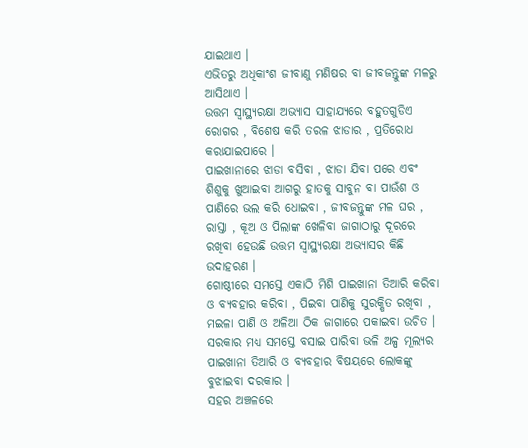ଯାଇଥାଏ ।
ଏଭିତରୁ ଅଧିକାଂଶ ଜୀବାଣୁ ମଣିଷର ବା ଜୀବଜନ୍ତୁଙ୍କ ମଳରୁ ଆସିଥାଏ ।
ଉତ୍ତମ ସ୍ଵାସ୍ଥ୍ୟରକ୍ଷା ଅଭ୍ୟାସ ସାହାଯ୍ୟରେ ବହୁତଗୁଡିଏ ରୋଗର , ବିଶେଷ କରି ତରଳ ଝାଡାର , ପ୍ରତିରୋଧ କରାଯାଇପାରେ ।
ପାଇଖାନାରେ ଝାଡା ବସିବା , ଝାଡା ଯିବା ପରେ ଏବଂ ଶିଶୁକୁ ଖୁଆଇବା ଆଗରୁ ହାତକୁ ସାବୁନ ବା ପାଉଁଶ ଓ ପାଣିରେ ଭଲ କରି ଧୋଇବା , ଜୀବଜନ୍ତୁଙ୍କ ମଳ ଘର , ରାସ୍ତା , କୂଅ ଓ ପିଲାଙ୍କ ଖେଳିବା ଜାଗାଠାରୁ ଦୂରରେ ରଖିବା ହେଉଛି ଉତ୍ତମ ସ୍ଵାସ୍ଥ୍ୟରକ୍ଷା ଅଭ୍ୟାସର କିଛି ଉଦାହରଣ ।
ଗୋଷ୍ଠୀରେ ସମସ୍ତେ ଏକାଠି ମିଶି ପାଇଖାନା ତିଆରି କରିବା ଓ ବ୍ୟବହାର କରିବା , ପିଇବା ପାଣିକୁ ସୁରକ୍ଷିତ ରଖିବା , ମଇଳା ପାଣି ଓ ଅଳିଆ ଠିକ ଜାଗାରେ ପକାଇବା ଉଚିତ ।
ସରକାର ମଧ୍ୟ ସମସ୍ତେ ବସାଇ ପାରିବା ଭଳି ଅଳ୍ପ ମୂଲ୍ୟର ପାଇଖାନା ତିଆରି ଓ ବ୍ୟବହାର ବିଷୟରେ ଲୋକଙ୍କୁ ବୁଝାଇବା ଦରକାର ।
ସହର ଅଞ୍ଚଳରେ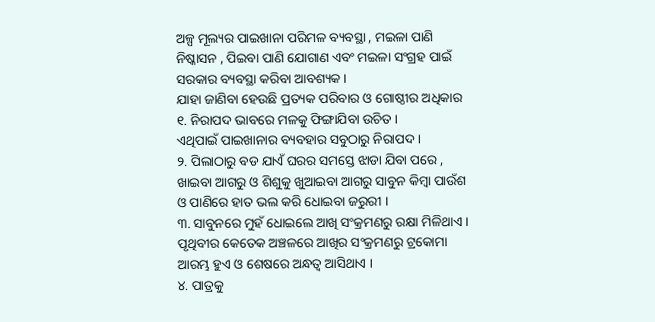ଅଳ୍ପ ମୂଲ୍ୟର ପାଇଖାନା ପରିମଳ ବ୍ୟବସ୍ଥା , ମଇଳା ପାଣି ନିଷ୍କାସନ , ପିଇବା ପାଣି ଯୋଗାଣ ଏବଂ ମଇଳା ସଂଗ୍ରହ ପାଇଁ ସରକାର ବ୍ୟବସ୍ଥା କରିବା ଆବଶ୍ୟକ ।
ଯାହା ଜାଣିବା ହେଉଛି ପ୍ରତ୍ୟକ ପରିବାର ଓ ଗୋଷ୍ଠୀର ଅଧିକାର
୧. ନିରାପଦ ଭାବରେ ମଳକୁ ଫିଙ୍ଗାଯିବା ଉଚିତ ।
ଏଥିପାଇଁ ପାଇଖାନାର ବ୍ୟବହାର ସବୁଠାରୁ ନିରାପଦ ।
୨. ପିଲାଠାରୁ ବଡ ଯାଏଁ ଘରର ସମସ୍ତେ ଝାଡା ଯିବା ପରେ , ଖାଇବା ଆଗରୁ ଓ ଶିଶୁକୁ ଖୁଆଇବା ଆଗରୁ ସାବୁନ କିମ୍ବା ପାଉଁଶ ଓ ପାଣିରେ ହାତ ଭଲ କରି ଧୋଇବା ଜରୁରୀ ।
୩. ସାବୁନରେ ମୁହଁ ଧୋଇଲେ ଆଖି ସଂକ୍ରମଣରୁ ରକ୍ଷା ମିଳିଥାଏ ।
ପୃଥିବୀର କେତେକ ଅଞ୍ଚଳରେ ଆଖିର ସଂକ୍ରମଣରୁ ଟ୍ରକୋମା ଆରମ୍ଭ ହୁଏ ଓ ଶେଷରେ ଅନ୍ଧତ୍ଵ ଆସିଥାଏ ।
୪. ପାତ୍ରକୁ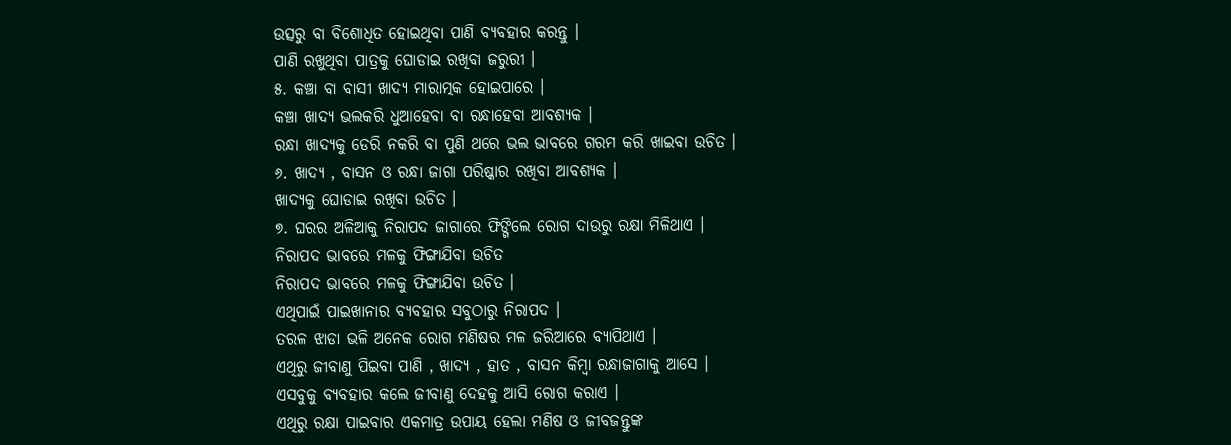ଉତ୍ସରୁ ବା ବିଶୋଧିତ ହୋଇଥିବା ପାଣି ବ୍ୟବହାର କରନ୍ତୁ ।
ପାଣି ରଖୁଥିବା ପାତ୍ରକୁ ଘୋଡାଇ ରଖିବା ଜରୁରୀ ।
୫. କଞ୍ଚା ବା ବାସୀ ଖାଦ୍ୟ ମାରାତ୍ମକ ହୋଇପାରେ ।
କଞ୍ଚା ଖାଦ୍ୟ ଭଲକରି ଧୁଆହେବା ବା ରନ୍ଧାହେବା ଆବଶ୍ୟକ ।
ରନ୍ଧା ଖାଦ୍ୟକୁ ଡେରି ନକରି ବା ପୁଣି ଥରେ ଭଲ ଭାବରେ ଗରମ କରି ଖାଇବା ଉଚିତ ।
୬. ଖାଦ୍ୟ , ବାସନ ଓ ରନ୍ଧା ଜାଗା ପରିଷ୍କାର ରଖିବା ଆବଶ୍ୟକ ।
ଖାଦ୍ୟକୁ ଘୋଡାଇ ରଖିବା ଉଚିତ ।
୭. ଘରର ଅଳିଆକୁ ନିରାପଦ ଜାଗାରେ ଫିଙ୍ଗିଲେ ରୋଗ ଦାଉରୁ ରକ୍ଷା ମିଳିଥାଏ ।
ନିରାପଦ ଭାବରେ ମଳକୁ ଫିଙ୍ଗାଯିବା ଉଚିତ
ନିରାପଦ ଭାବରେ ମଳକୁ ଫିଙ୍ଗାଯିବା ଉଚିତ ।
ଏଥିପାଇଁ ପାଇଖାନାର ବ୍ୟବହାର ସବୁଠାରୁ ନିରାପଦ ।
ତରଳ ଝାଡା ଭଳି ଅନେକ ରୋଗ ମଣିଷର ମଳ ଜରିଆରେ ବ୍ୟାପିଥାଏ ।
ଏଥିରୁ ଜୀବାଣୁ ପିଇବା ପାଣି , ଖାଦ୍ୟ , ହାତ , ବାସନ କିମ୍ବା ରନ୍ଧାଜାଗାକୁ ଆସେ ।
ଏସବୁକୁ ବ୍ୟବହାର କଲେ ଜୀବାଣୁ ଦେହକୁ ଆସି ରୋଗ କରାଏ ।
ଏଥିରୁ ରକ୍ଷା ପାଇବାର ଏକମାତ୍ର ଉପାୟ ହେଲା ମଣିଷ ଓ ଜୀବଜନ୍ତୁଙ୍କ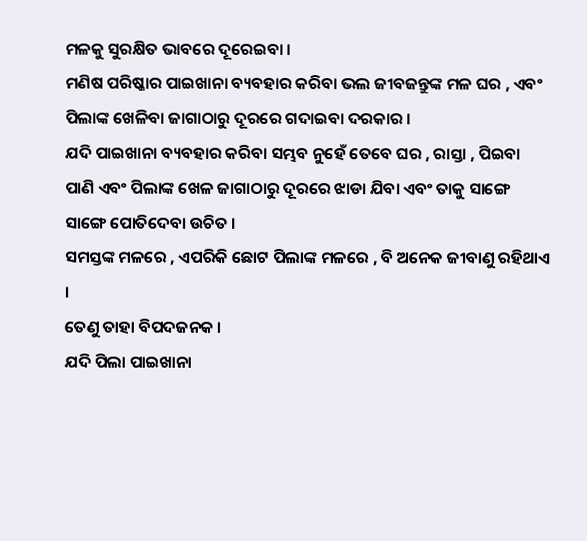ମଳକୁ ସୁରକ୍ଷିତ ଭାବରେ ଦୂରେଇବା ।
ମଣିଷ ପରିଷ୍କାର ପାଇଖାନା ବ୍ୟବହାର କରିବା ଭଲ ଜୀବଜନ୍ତୁଙ୍କ ମଳ ଘର , ଏବଂ ପିଲାଙ୍କ ଖେଳିବା ଜାଗାଠାରୁ ଦୂରରେ ଗଦାଇବା ଦରକାର ।
ଯଦି ପାଇଖାନା ବ୍ୟବହାର କରିବା ସମ୍ଭବ ନୁହେଁ ତେବେ ଘର , ରାସ୍ତା , ପିଇବା ପାଣି ଏବଂ ପିଲାଙ୍କ ଖେଳ ଜାଗାଠାରୁ ଦୂରରେ ଝାଡା ଯିବା ଏବଂ ତାକୁ ସାଙ୍ଗେ ସାଙ୍ଗେ ପୋତିଦେବା ଉଚିତ ।
ସମସ୍ତଙ୍କ ମଳରେ , ଏପରିକି ଛୋଟ ପିଲାଙ୍କ ମଳରେ , ବି ଅନେକ ଜୀବାଣୁ ରହିଥାଏ ।
ତେଣୁ ତାହା ବିପଦଜନକ ।
ଯଦି ପିଲା ପାଇଖାନା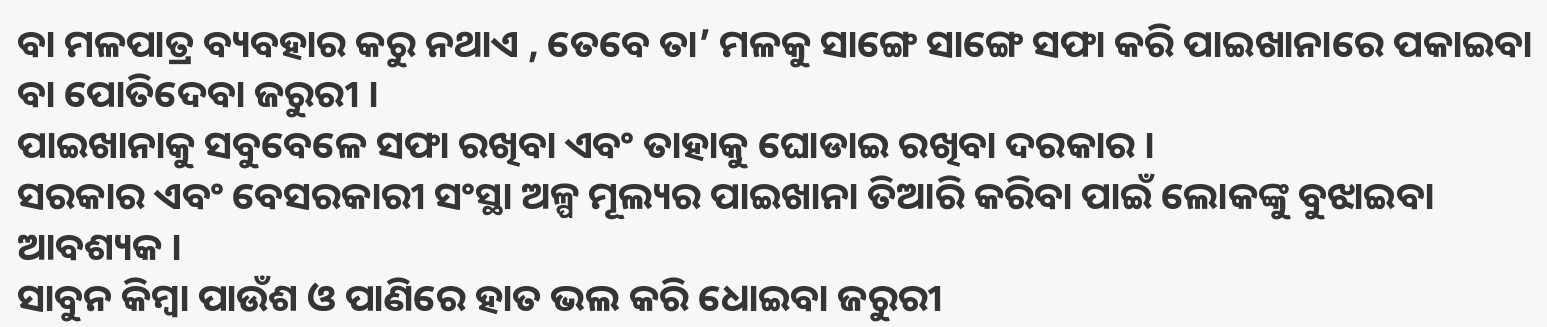ବା ମଳପାତ୍ର ବ୍ୟବହାର କରୁ ନଥାଏ , ତେବେ ତା’ ମଳକୁ ସାଙ୍ଗେ ସାଙ୍ଗେ ସଫା କରି ପାଇଖାନାରେ ପକାଇବା ବା ପୋତିଦେବା ଜରୁରୀ ।
ପାଇଖାନାକୁ ସବୁବେଳେ ସଫା ରଖିବା ଏବଂ ତାହାକୁ ଘୋଡାଇ ରଖିବା ଦରକାର ।
ସରକାର ଏବଂ ବେସରକାରୀ ସଂସ୍ଥା ଅଳ୍ପ ମୂଲ୍ୟର ପାଇଖାନା ତିଆରି କରିବା ପାଇଁ ଲୋକଙ୍କୁ ବୁଝାଇବା ଆବଶ୍ୟକ ।
ସାବୁନ କିମ୍ବା ପାଉଁଶ ଓ ପାଣିରେ ହାତ ଭଲ କରି ଧୋଇବା ଜରୁରୀ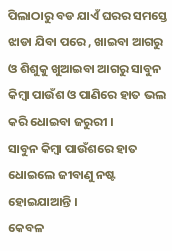ପିଲାଠାରୁ ବଡ ଯାଏଁ ଘରର ସମସ୍ତେ ଝାଡା ଯିବା ପରେ , ଖାଇବା ଆଗରୁ ଓ ଶିଶୁକୁ ଖୁଆଇବା ଆଗରୁ ସାବୁନ କିମ୍ବା ପାଉଁଶ ଓ ପାଣିରେ ହାତ ଭଲ କରି ଧୋଇବା ଜରୁରୀ ।
ସାବୁନ କିମ୍ବା ପାଉଁଶରେ ହାତ ଧୋଇଲେ ଜୀବାଣୁ ନଷ୍ଟ ହୋଇଯାଆନ୍ତି ।
କେବଳ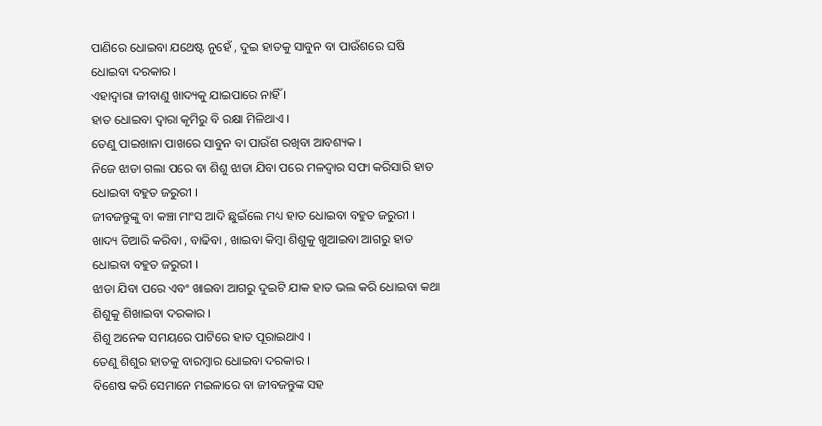ପାଣିରେ ଧୋଇବା ଯଥେଷ୍ଟ ନୁହେଁ , ଦୁଇ ହାତକୁ ସାବୁନ ବା ପାଉଁଶରେ ଘଷି ଧୋଇବା ଦରକାର ।
ଏହାଦ୍ୱାରା ଜୀବାଣୁ ଖାଦ୍ୟକୁ ଯାଇପାରେ ନାହିଁ ।
ହାତ ଧୋଇବା ଦ୍ଵାରା କୃମିରୁ ବି ରକ୍ଷା ମିଳିଥାଏ ।
ତେଣୁ ପାଇଖାନା ପାଖରେ ସାବୁନ ବା ପାଉଁଶ ରଖିବା ଆବଶ୍ୟକ ।
ନିଜେ ଝାଡା ଗଲା ପରେ ବା ଶିଶୁ ଝାଡା ଯିବା ପରେ ମଳଦ୍ଵାର ସଫା କରିସାରି ହାତ ଧୋଇବା ବହୁତ ଜରୁରୀ ।
ଜୀବଜନ୍ତୁଙ୍କୁ ବା କଞ୍ଚା ମାଂସ ଆଦି ଛୁଇଁଲେ ମଧ୍ୟ ହାତ ଧୋଇବା ବହୁତ ଜରୁରୀ ।
ଖାଦ୍ୟ ତିଆରି କରିବା , ବାଢିବା , ଖାଇବା କିମ୍ବା ଶିଶୁକୁ ଖୁଆଇବା ଆଗରୁ ହାତ ଧୋଇବା ବହୁତ ଜରୁରୀ ।
ଝାଡା ଯିବା ପରେ ଏବଂ ଖାଇବା ଆଗରୁ ଦୁଇଟି ଯାକ ହାତ ଭଲ କରି ଧୋଇବା କଥା ଶିଶୁକୁ ଶିଖାଇବା ଦରକାର ।
ଶିଶୁ ଅନେକ ସମୟରେ ପାଟିରେ ହାତ ପୂରାଇଥାଏ ।
ତେଣୁ ଶିଶୁର ହାତକୁ ବାରମ୍ବାର ଧୋଇବା ଦରକାର ।
ବିଶେଷ କରି ସେମାନେ ମଇଳାରେ ବା ଜୀବଜନ୍ତୁଙ୍କ ସହ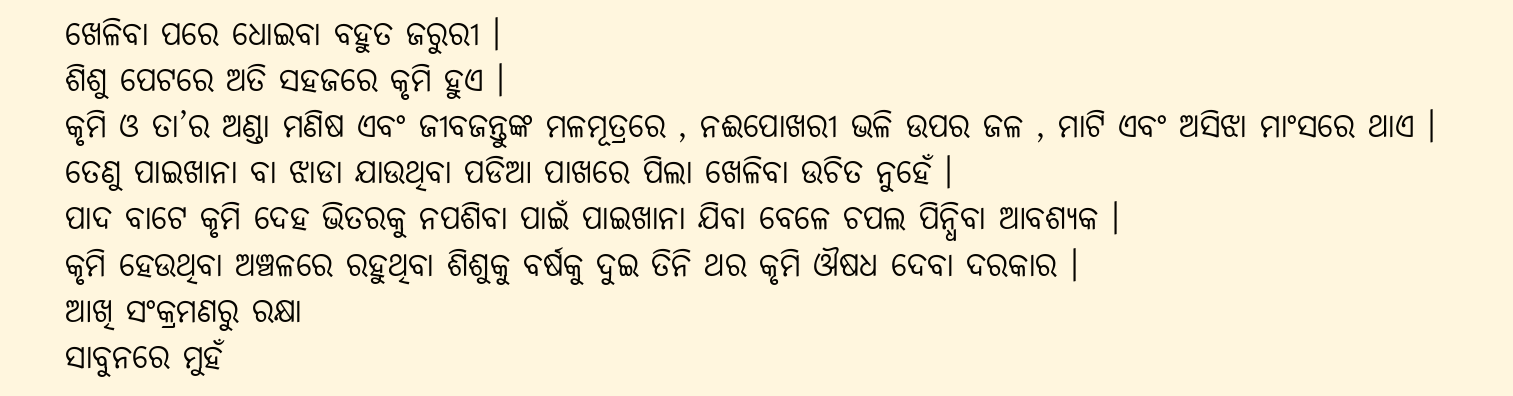ଖେଳିବା ପରେ ଧୋଇବା ବହୁତ ଜରୁରୀ ।
ଶିଶୁ ପେଟରେ ଅତି ସହଜରେ କୃମି ହୁଏ ।
କୃମି ଓ ତା’ର ଅଣ୍ଡା ମଣିଷ ଏବଂ ଜୀବଜନ୍ତୁଙ୍କ ମଳମୂତ୍ରରେ , ନଈପୋଖରୀ ଭଳି ଉପର ଜଳ , ମାଟି ଏବଂ ଅସିଝା ମାଂସରେ ଥାଏ ।
ତେଣୁ ପାଇଖାନା ବା ଝାଡା ଯାଉଥିବା ପଡିଆ ପାଖରେ ପିଲା ଖେଳିବା ଉଚିତ ନୁହେଁ ।
ପାଦ ବାଟେ କୃମି ଦେହ ଭିତରକୁ ନପଶିବା ପାଇଁ ପାଇଖାନା ଯିବା ବେଳେ ଚପଲ ପିନ୍ଧିବା ଆବଶ୍ୟକ ।
କୃମି ହେଉଥିବା ଅଞ୍ଚଳରେ ରହୁଥିବା ଶିଶୁକୁ ବର୍ଷକୁ ଦୁଇ ତିନି ଥର କୃମି ଔଷଧ ଦେବା ଦରକାର ।
ଆଖି ସଂକ୍ରମଣରୁ ରକ୍ଷା
ସାବୁନରେ ମୁହଁ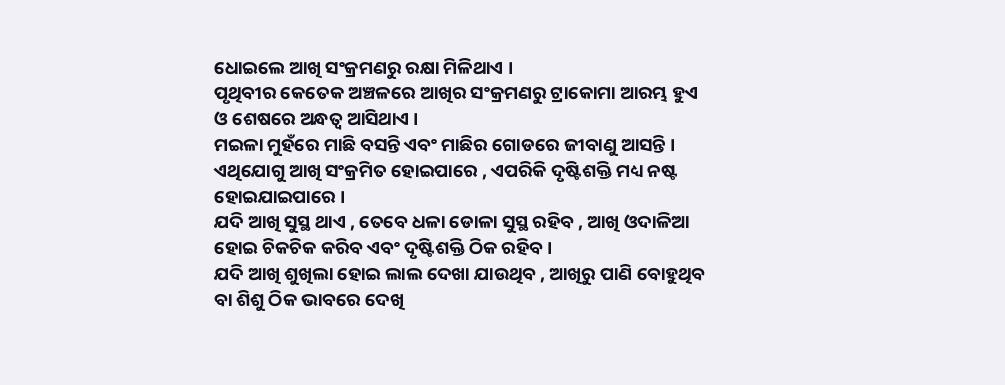ଧୋଇଲେ ଆଖି ସଂକ୍ରମଣରୁ ରକ୍ଷା ମିଳିଥାଏ ।
ପୃଥିବୀର କେତେକ ଅଞ୍ଚଳରେ ଆଖିର ସଂକ୍ରମଣରୁ ଟ୍ରାକୋମା ଆରମ୍ଭ ହୁଏ ଓ ଶେଷରେ ଅନ୍ଧତ୍ଵ ଆସିଥାଏ ।
ମଇଳା ମୁହଁରେ ମାଛି ବସନ୍ତି ଏବଂ ମାଛିର ଗୋଡରେ ଜୀବାଣୁ ଆସନ୍ତି ।
ଏଥିଯୋଗୁ ଆଖି ସଂକ୍ରମିତ ହୋଇପାରେ , ଏପରିକି ଦୃଷ୍ଟିଶକ୍ତି ମଧ୍ୟ ନଷ୍ଟ ହୋଇଯାଇପାରେ ।
ଯଦି ଆଖି ସୁସ୍ଥ ଥାଏ , ତେବେ ଧଳା ଡୋଳା ସୁସ୍ଥ ରହିବ , ଆଖି ଓଦାଳିଆ ହୋଇ ଚିକଚିକ କରିବ ଏବଂ ଦୃଷ୍ଟିଶକ୍ତି ଠିକ ରହିବ ।
ଯଦି ଆଖି ଶୁଖିଲା ହୋଇ ଲାଲ ଦେଖା ଯାଉଥିବ , ଆଖିରୁ ପାଣି ବୋହୁଥିବ ବା ଶିଶୁ ଠିକ ଭାବରେ ଦେଖି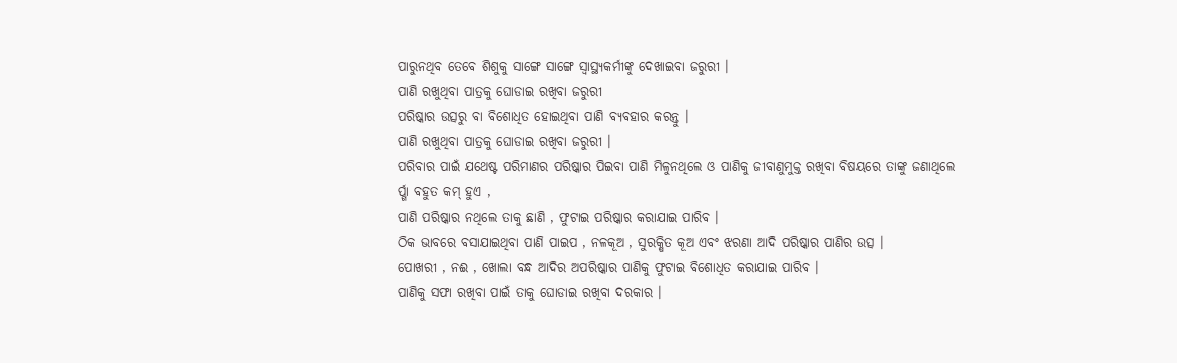ପାରୁନଥିବ ତେବେ ଶିଶୁକୁ ସାଙ୍ଗେ ସାଙ୍ଗେ ସ୍ୱାସ୍ଥ୍ୟକର୍ମୀଙ୍କୁ ଦେଖାଇବା ଜରୁରୀ ।
ପାଣି ରଖୁଥିବା ପାତ୍ରକୁ ଘୋଡାଇ ରଖିବା ଜରୁରୀ
ପରିଷ୍କାର ଉତ୍ସରୁ ବା ବିଶୋଧିତ ହୋଇଥିବା ପାଣି ବ୍ୟବହାର କରନ୍ତୁ ।
ପାଣି ରଖୁଥିବା ପାତ୍ରକୁ ଘୋଡାଇ ରଖିବା ଜରୁରୀ ।
ପରିବାର ପାଇଁ ଯଥେଷ୍ଟ ପରିମାଣର ପରିଷ୍କାର ପିଇବା ପାଣି ମିଳୁନଥିଲେ ଓ ପାଣିକୁ ଜୀବାଣୁମୁକ୍ତ ରଖିବା ବିଷୟରେ ତାଙ୍କୁ ଜଣାଥିଲେ ର୍ପ୍ଗା ବହୁତ କମ୍ ହୁଏ ,
ପାଣି ପରିଷ୍କାର ନଥିଲେ ତାକୁ ଛାଣି , ଫୁଟାଇ ପରିଷ୍କାର କରାଯାଇ ପାରିବ ।
ଠିକ ଭାବରେ ବସାଯାଇଥିବା ପାଣି ପାଇପ , ନଳକୂଅ , ସୁରକ୍ଷିତ କୂଅ ଏବଂ ଝରଣା ଆଦି ପରିଷ୍କାର ପାଣିର ଉତ୍ସ ।
ପୋଖରୀ , ନଈ , ଖୋଲା ବନ୍ଧ ଆଦିର ଅପରିଷ୍କାର ପାଣିକୁ ଫୁଟାଇ ବିଶୋଧିତ କରାଯାଇ ପାରିବ ।
ପାଣିକୁ ସଫା ରଖିବା ପାଇଁ ତାକୁ ଘୋଡାଇ ରଖିବା ଦରକାର ।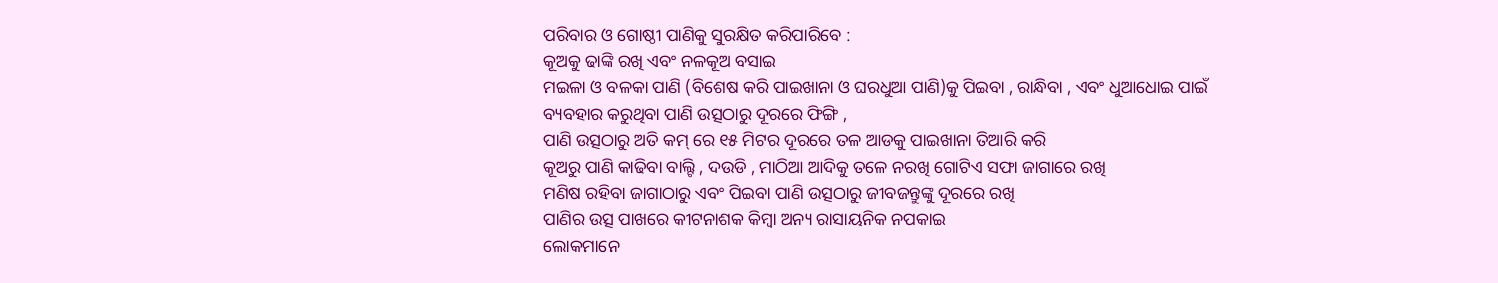ପରିବାର ଓ ଗୋଷ୍ଠୀ ପାଣିକୁ ସୁରକ୍ଷିତ କରିପାରିବେ :
କୂଅକୁ ଢାଙ୍କି ରଖି ଏବଂ ନଳକୂଅ ବସାଇ
ମଇଳା ଓ ବଳକା ପାଣି (ବିଶେଷ କରି ପାଇଖାନା ଓ ଘରଧୁଆ ପାଣି)କୁ ପିଇବା , ରାନ୍ଧିବା , ଏବଂ ଧୁଆଧୋଇ ପାଇଁ ବ୍ୟବହାର କରୁଥିବା ପାଣି ଉତ୍ସଠାରୁ ଦୂରରେ ଫିଙ୍ଗି ,
ପାଣି ଉତ୍ସଠାରୁ ଅତି କମ୍ ରେ ୧୫ ମିଟର ଦୂରରେ ତଳ ଆଡକୁ ପାଇଖାନା ତିଆରି କରି
କୂଅରୁ ପାଣି କାଢିବା ବାଲ୍ଟି , ଦଉଡି , ମାଠିଆ ଆଦିକୁ ତଳେ ନରଖି ଗୋଟିଏ ସଫା ଜାଗାରେ ରଖି
ମଣିଷ ରହିବା ଜାଗାଠାରୁ ଏବଂ ପିଇବା ପାଣି ଉତ୍ସଠାରୁ ଜୀବଜନ୍ତୁଙ୍କୁ ଦୂରରେ ରଖି
ପାଣିର ଉତ୍ସ ପାଖରେ କୀଟନାଶକ କିମ୍ବା ଅନ୍ୟ ରାସାୟନିକ ନପକାଇ
ଲୋକମାନେ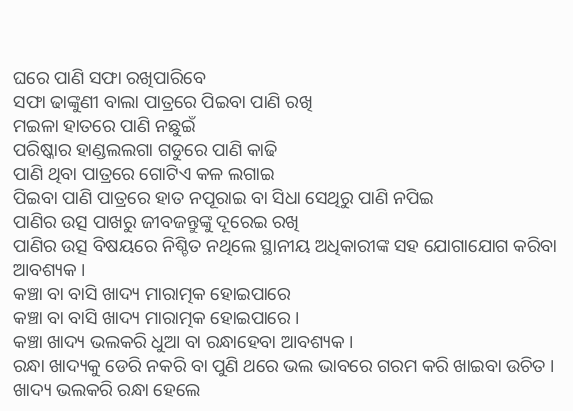ଘରେ ପାଣି ସଫା ରଖିପାରିବେ
ସଫା ଢାଙ୍କୁଣୀ ବାଲା ପାତ୍ରରେ ପିଇବା ପାଣି ରଖି
ମଇଳା ହାତରେ ପାଣି ନଛୁଇଁ
ପରିଷ୍କାର ହାଣ୍ଡଲଲଗା ଗଡୁରେ ପାଣି କାଢି
ପାଣି ଥିବା ପାତ୍ରରେ ଗୋଟିଏ କଳ ଲଗାଇ
ପିଇବା ପାଣି ପାତ୍ରରେ ହାତ ନପୂରାଇ ବା ସିଧା ସେଥିରୁ ପାଣି ନପିଇ
ପାଣିର ଉତ୍ସ ପାଖରୁ ଜୀବଜନ୍ତୁଙ୍କୁ ଦୂରେଇ ରଖି
ପାଣିର ଉତ୍ସ ବିଷୟରେ ନିଶ୍ଚିତ ନଥିଲେ ସ୍ଥାନୀୟ ଅଧିକାରୀଙ୍କ ସହ ଯୋଗାଯୋଗ କରିବା ଆବଶ୍ୟକ ।
କଞ୍ଚା ବା ବାସି ଖାଦ୍ୟ ମାରାତ୍ମକ ହୋଇପାରେ
କଞ୍ଚା ବା ବାସି ଖାଦ୍ୟ ମାରାତ୍ମକ ହୋଇପାରେ ।
କଞ୍ଚା ଖାଦ୍ୟ ଭଲକରି ଧୁଆ ବା ରନ୍ଧାହେବା ଆବଶ୍ୟକ ।
ରନ୍ଧା ଖାଦ୍ୟକୁ ଡେରି ନକରି ବା ପୁଣି ଥରେ ଭଲ ଭାବରେ ଗରମ କରି ଖାଇବା ଉଚିତ ।
ଖାଦ୍ୟ ଭଲକରି ରନ୍ଧା ହେଲେ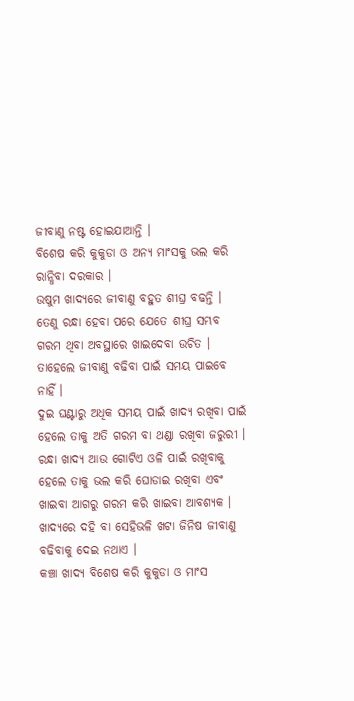ଜୀବାଣୁ ନଷ୍ଟ ହୋଇଯାଆନ୍ତି ।
ବିଶେଷ କରି କୁକୁଡା ଓ ଅନ୍ୟ ମାଂସକୁ ଭଲ କରି ରାନ୍ଧିବା ଦରକାର ।
ଉଷୁମ ଖାଦ୍ୟରେ ଜୀବାଣୁ ବହୁତ ଶୀଘ୍ର ବଢନ୍ତି ।
ତେଣୁ ରନ୍ଧା ହେବା ପରେ ଯେତେ ଶୀଘ୍ର ସମ୍ଭବ ଗରମ ଥିବା ଅବସ୍ଥାରେ ଖାଇଦେବା ଉଚିତ ।
ତାହେଲେ ଜୀବାଣୁ ବଢିବା ପାଇଁ ସମୟ ପାଇବେ ନାହିଁ ।
ଦୁଇ ଘଣ୍ଟାରୁ ଅଧିକ ସମୟ ପାଇଁ ଖାଦ୍ୟ ରଖିବା ପାଇଁ ହେଲେ ତାକୁ ଅତି ଗରମ ବା ଥଣ୍ଡା ରଖିବା ଜରୁରୀ ।
ରନ୍ଧା ଖାଦ୍ୟ ଆଉ ଗୋଟିଏ ଓଳି ପାଇଁ ରଖିବାକୁ ହେଲେ ତାକୁ ଭଲ କରି ଘୋଡାଇ ରଖିବା ଏବଂ ଖାଇବା ଆଗରୁ ଗରମ କରି ଖାଇବା ଆବଶ୍ୟକ ।
ଖାଦ୍ୟରେ ଦହି ବା ସେହିଭଳି ଖଟା ଜିନିଷ ଜୀବାଣୁ ବଢିବାକୁ ଦେଇ ନଥାଏ ।
କଞ୍ଚା ଖାଦ୍ୟ ବିଶେଷ କରି କୁକୁଡା ଓ ମାଂସ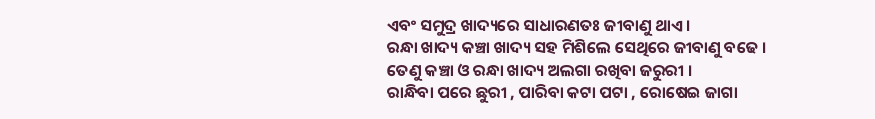ଏବଂ ସମୁଦ୍ର ଖାଦ୍ୟରେ ସାଧାରଣତଃ ଜୀବାଣୁ ଥାଏ ।
ରନ୍ଧା ଖାଦ୍ୟ କଞ୍ଚା ଖାଦ୍ୟ ସହ ମିଶିଲେ ସେଥିରେ ଜୀବାଣୁ ବଢେ ।
ତେଣୁ କଞ୍ଚା ଓ ରନ୍ଧା ଖାଦ୍ୟ ଅଲଗା ରଖିବା ଜରୁରୀ ।
ରାନ୍ଧିବା ପରେ ଛୁରୀ , ପାରିବା କଟା ପଟା , ରୋଷେଇ ଜାଗା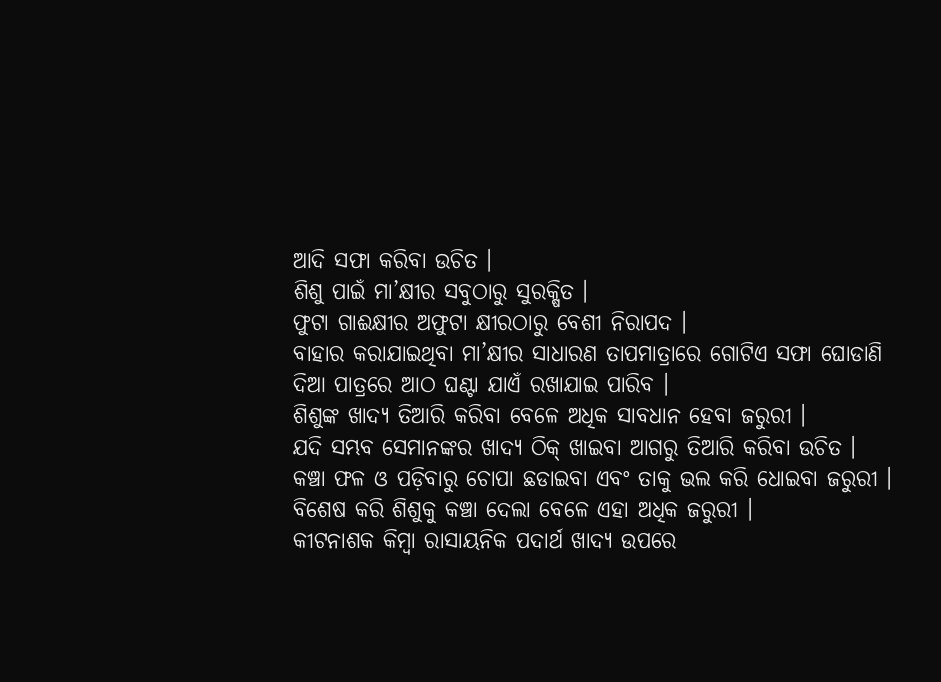ଆଦି ସଫା କରିବା ଉଚିତ ।
ଶିଶୁ ପାଇଁ ମା’କ୍ଷୀର ସବୁଠାରୁ ସୁରକ୍ଷିତ ।
ଫୁଟା ଗାଈକ୍ଷୀର ଅଫୁଟା କ୍ଷୀରଠାରୁ ବେଶୀ ନିରାପଦ ।
ବାହାର କରାଯାଇଥିବା ମା’କ୍ଷୀର ସାଧାରଣ ତାପମାତ୍ରାରେ ଗୋଟିଏ ସଫା ଘୋଡାଣି ଦିଆ ପାତ୍ରରେ ଆଠ ଘଣ୍ଟା ଯାଏଁ ରଖାଯାଇ ପାରିବ ।
ଶିଶୁଙ୍କ ଖାଦ୍ୟ ତିଆରି କରିବା ବେଳେ ଅଧିକ ସାବଧାନ ହେବା ଜରୁରୀ ।
ଯଦି ସମ୍ଭବ ସେମାନଙ୍କର ଖାଦ୍ୟ ଠିକ୍ ଖାଇବା ଆଗରୁ ତିଆରି କରିବା ଉଚିତ ।
କଞ୍ଚା ଫଳ ଓ ପଡ଼ିବାରୁ ଚୋପା ଛଡାଇବା ଏବଂ ତାକୁ ଭଲ କରି ଧୋଇବା ଜରୁରୀ ।
ବିଶେଷ କରି ଶିଶୁକୁ କଞ୍ଚା ଦେଲା ବେଳେ ଏହା ଅଧିକ ଜରୁରୀ ।
କୀଟନାଶକ କିମ୍ବା ରାସାୟନିକ ପଦାର୍ଥ ଖାଦ୍ୟ ଉପରେ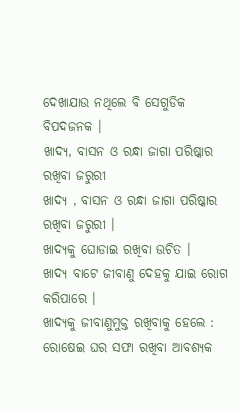ଦେଖାଯାଉ ନଥିଲେ ବି ସେଗୁଡିକ ବିପଦଜନକ ।
ଖାଦ୍ୟ, ବାସନ ଓ ରନ୍ଧା ଜାଗା ପରିଷ୍କାର ରଖିବା ଜରୁରୀ
ଖାଦ୍ୟ , ବାସନ ଓ ରନ୍ଧା ଜାଗା ପରିଷ୍କାର ରଖିବା ଜରୁରୀ ।
ଖାଦ୍ୟକୁ ଘୋଡାଇ ରଖିବା ଉଚିତ ।
ଖାଦ୍ୟ ବାଟେ ଜୀବାଣୁ ଦେହକୁ ଯାଇ ରୋଗ କରିପାରେ ।
ଖାଦ୍ୟକୁ ଜୀବାଣୁମୁକ୍ତ ରଖିବାକୁ ହେଲେ :
ରୋଷେଇ ଘର ସଫା ରଖିବା ଆବଶ୍ୟକ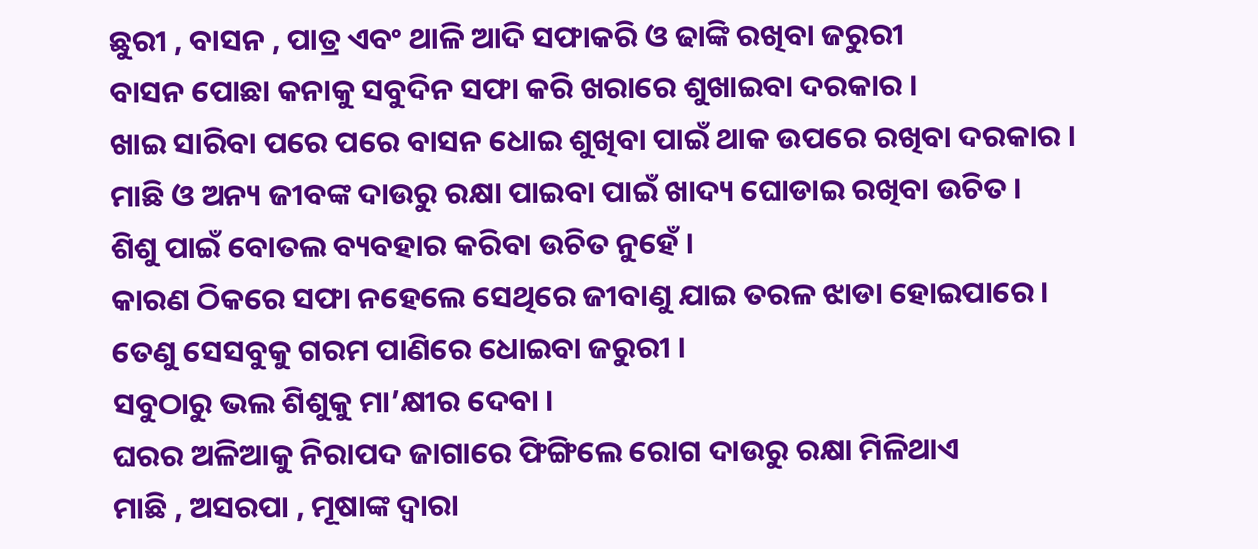ଛୁରୀ , ବାସନ , ପାତ୍ର ଏବଂ ଥାଳି ଆଦି ସଫାକରି ଓ ଢାଙ୍କି ରଖିବା ଜରୁରୀ
ବାସନ ପୋଛା କନାକୁ ସବୁଦିନ ସଫା କରି ଖରାରେ ଶୁଖାଇବା ଦରକାର ।
ଖାଇ ସାରିବା ପରେ ପରେ ବାସନ ଧୋଇ ଶୁଖିବା ପାଇଁ ଥାକ ଉପରେ ରଖିବା ଦରକାର ।
ମାଛି ଓ ଅନ୍ୟ ଜୀବଙ୍କ ଦାଉରୁ ରକ୍ଷା ପାଇବା ପାଇଁ ଖାଦ୍ୟ ଘୋଡାଇ ରଖିବା ଉଚିତ ।
ଶିଶୁ ପାଇଁ ବୋତଲ ବ୍ୟବହାର କରିବା ଉଚିତ ନୁହେଁ ।
କାରଣ ଠିକରେ ସଫା ନହେଲେ ସେଥିରେ ଜୀବାଣୁ ଯାଇ ତରଳ ଝାଡା ହୋଇପାରେ ।
ତେଣୁ ସେସବୁକୁ ଗରମ ପାଣିରେ ଧୋଇବା ଜରୁରୀ ।
ସବୁଠାରୁ ଭଲ ଶିଶୁକୁ ମା’କ୍ଷୀର ଦେବା ।
ଘରର ଅଳିଆକୁ ନିରାପଦ ଜାଗାରେ ଫିଙ୍ଗିଲେ ରୋଗ ଦାଉରୁ ରକ୍ଷା ମିଳିଥାଏ
ମାଛି , ଅସରପା , ମୂଷାଙ୍କ ଦ୍ଵାରା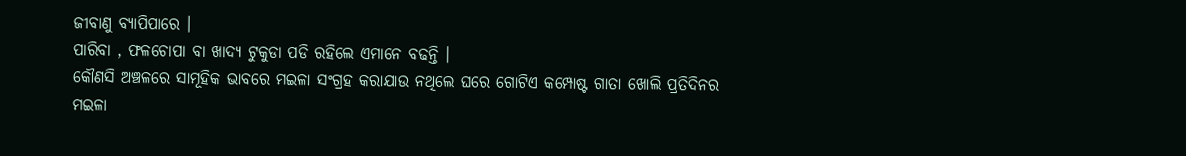ଜୀବାଣୁ ବ୍ୟାପିପାରେ ।
ପାରିବା , ଫଳଚୋପା ବା ଖାଦ୍ୟ ଟୁକୁଡା ପଡି ରହିଲେ ଏମାନେ ବଢନ୍ତି ।
କୌଣସି ଅଞ୍ଚଳରେ ସାମୂହିକ ଭାବରେ ମଇଳା ସଂଗ୍ରହ କରାଯାଉ ନଥିଲେ ଘରେ ଗୋଟିଏ କମ୍ପୋଷ୍ଟ ଗାତା ଖୋଲି ପ୍ରତିଦିନର ମଇଳା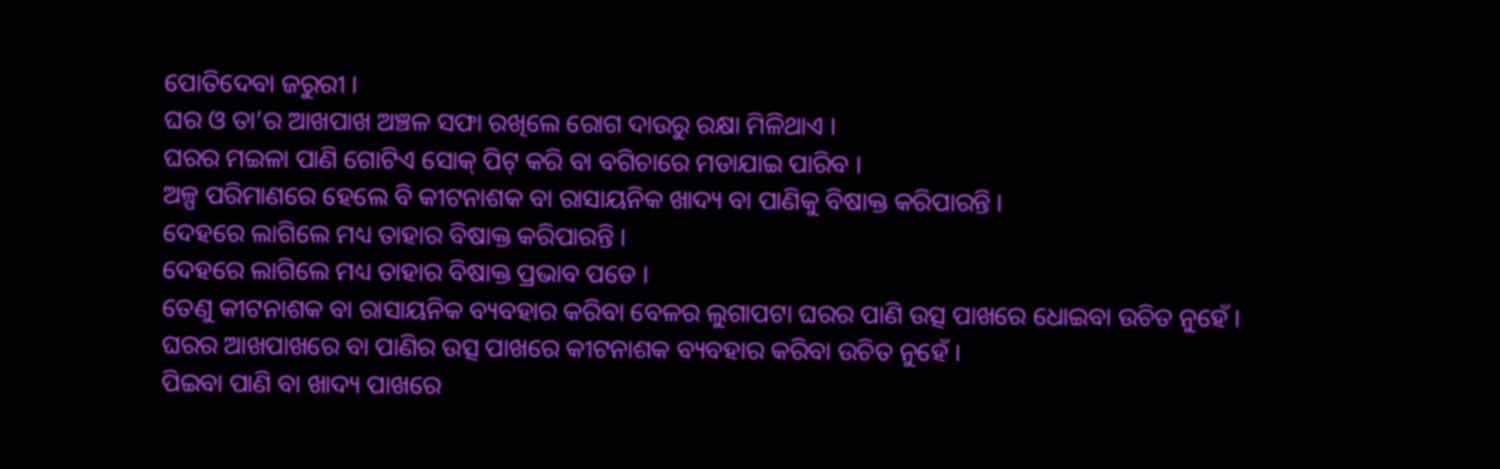ପୋତିଦେବା ଜରୁରୀ ।
ଘର ଓ ତା’ର ଆଖପାଖ ଅଞ୍ଚଳ ସଫା ରଖିଲେ ରୋଗ ଦାଉରୁ ରକ୍ଷା ମିଳିଥାଏ ।
ଘରର ମଇଳା ପାଣି ଗୋଟିଏ ସୋକ୍ ପିଟ୍ କରି ବା ବଗିଚାରେ ମଡାଯାଇ ପାରିବ ।
ଅଳ୍ପ ପରିମାଣରେ ହେଲେ ବି କୀଟନାଶକ ବା ରାସାୟନିକ ଖାଦ୍ୟ ବା ପାଣିକୁ ବିଷାକ୍ତ କରିପାରନ୍ତି ।
ଦେହରେ ଲାଗିଲେ ମଧ୍ୟ ତାହାର ବିଷାକ୍ତ କରିପାରନ୍ତି ।
ଦେହରେ ଲାଗିଲେ ମଧ୍ୟ ତାହାର ବିଷାକ୍ତ ପ୍ରଭାବ ପଡେ ।
ତେଣୁ କୀଟନାଶକ ବା ରାସାୟନିକ ବ୍ୟବହାର କରିବା ବେଳର ଲୁଗାପଟା ଘରର ପାଣି ଉତ୍ସ ପାଖରେ ଧୋଇବା ଉଚିତ ନୁହେଁ ।
ଘରର ଆଖପାଖରେ ବା ପାଣିର ଉତ୍ସ ପାଖରେ କୀଟନାଶକ ବ୍ୟବହାର କରିବା ଉଚିତ ନୁହେଁ ।
ପିଇବା ପାଣି ବା ଖାଦ୍ୟ ପାଖରେ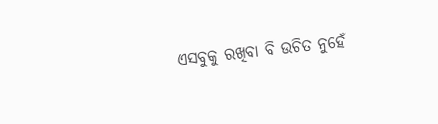ଏସବୁକୁ ରଖିବା ବି ଉଚିତ ନୁହେଁ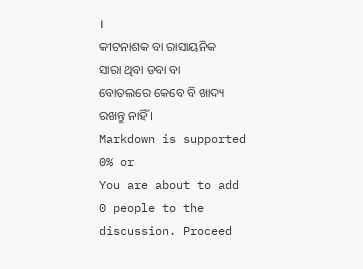।
କୀଟନାଶକ ବା ରାସାୟନିକ ସାରା ଥିବା ଡବା ବା ବୋତଲରେ କେବେ ବି ଖାଦ୍ୟ ରଖନ୍ତୁ ନାହିଁ ।
Markdown is supported
0% or
You are about to add 0 people to the discussion. Proceed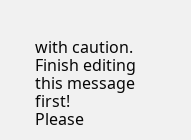with caution.
Finish editing this message first!
Please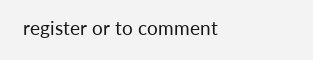register or to comment